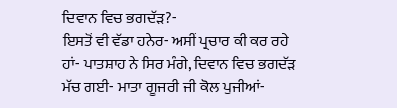ਦਿਵਾਨ ਵਿਚ ਭਗਦੱੜ?-
ਇਸਤੋਂ ਵੀ ਵੱਡਾ ਹਨੇਰ- ਅਸੀਂ ਪ੍ਰਚਾਰ ਕੀ ਕਰ ਰਹੇ ਹਾਂ- ਪਾਤਸ਼ਾਹ ਨੇ ਸਿਰ ਮੰਗੇ, ਦਿਵਾਨ ਵਿਚ ਭਗਦੱੜ ਮੱਚ ਗਈ- ਮਾਤਾ ਗੂਜਰੀ ਜੀ ਕੋਲ ਪੁਜੀਆਂ-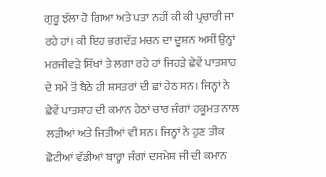ਗੁਰੂ ਝੱਲਾ ਹੋ ਗਿਆ ਅਤੇ ਪਤਾ ਨਹੀਂ ਕੀ ਕੀ ਪ੍ਰਚਾਰੀ ਜਾ ਰਹੇ ਹਾਂ। ਕੀ ਇਹ ਭਗਦੱੜ ਮਚਨ ਦਾ ਦੂਸ਼ਨ ਅਸੀਂ ਉਨ੍ਹਾਂ ਮਰਜੀਵੜੇ ਸਿੱਖਾਂ ਤੇ ਲਗਾ ਰਹੇ ਹਾਂ ਜਿਹੜੇ ਛੇਵੇਂ ਪਾਤਸ਼ਾਹ ਦੇ ਸਮੇਂ ਤੋਂ ਬੈਠੇ ਹੀ ਸ਼ਸਤਰਾਂ ਦੀ ਛਾਂ ਹੇਠ ਸਨ। ਜਿਨ੍ਹਾਂ ਨੇ ਛੇਵੇਂ ਪਾਤਸ਼ਾਹ ਦੀ ਕਮਾਨ ਹੇਠਾਂ ਚਾਰ ਜੰਗਾਂ ਹਕੂਮਤ ਨਾਲ ਲੜੀਆਂ ਅਤੇ ਜਿਤੀਆਂ ਵੀ ਸਨ। ਜਿਨ੍ਹਾਂ ਨੇ ਹੁਣ ਤੀਕ ਛੋਟੀਆਂ ਵੱਡੀਆਂ ਬਾਰ੍ਹਾ ਜੰਗਾਂ ਦਸਮੇਸ਼ ਜੀ ਦੀ ਕਮਾਨ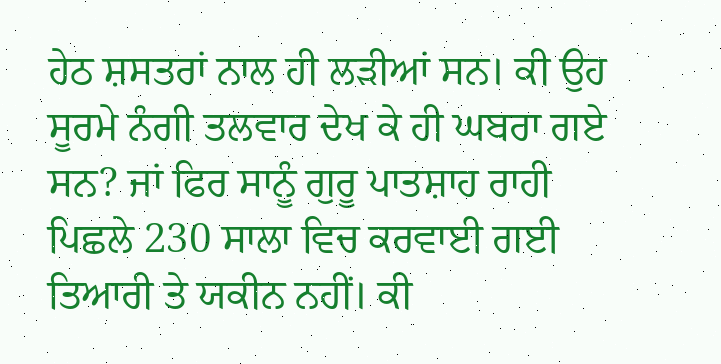ਹੇਠ ਸ਼ਸਤਰਾਂ ਨਾਲ ਹੀ ਲੜੀਆਂ ਸਨ। ਕੀ ਉਹ ਸੂਰਮੇ ਨੰਗੀ ਤਲਵਾਰ ਦੇਖ ਕੇ ਹੀ ਘਬਰਾ ਗਏ ਸਨ? ਜਾਂ ਫਿਰ ਸਾਨੂੰ ਗੁਰੂ ਪਾਤਸ਼ਾਹ ਰਾਹੀ ਪਿਛਲੇ 230 ਸਾਲਾ ਵਿਚ ਕਰਵਾਈ ਗਈ ਤਿਆਰੀ ਤੇ ਯਕੀਨ ਨਹੀਂ। ਕੀ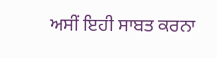ਅਸੀਂ ਇਹੀ ਸਾਬਤ ਕਰਨਾ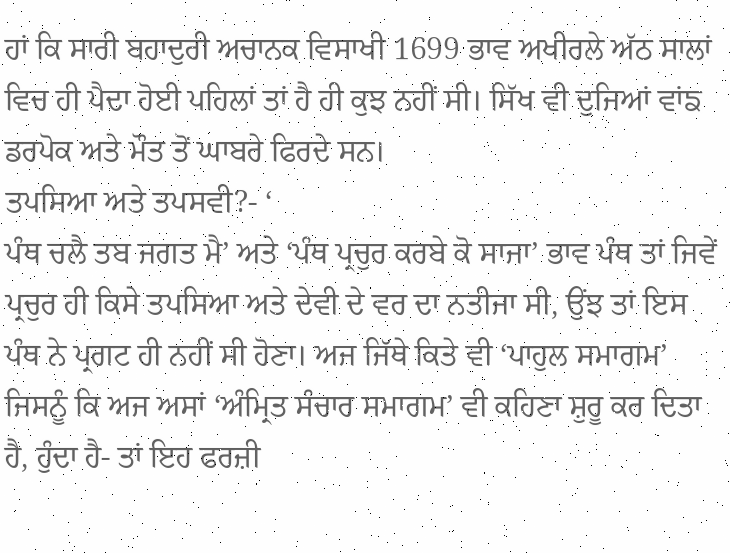ਹਾਂ ਕਿ ਸਾਰੀ ਬਹਾਦੁਰੀ ਅਚਾਨਕ ਵਿਸਾਖੀ 1699 ਭਾਵ ਅਖੀਰਲੇ ਅੱਠ ਸਾਲਾਂ ਵਿਚ ਹੀ ਪੈਦਾ ਹੋਈ ਪਹਿਲਾਂ ਤਾਂ ਹੈ ਹੀ ਕੁਝ ਨਹੀਂ ਸੀ। ਸਿੱਖ ਵੀ ਦੁਜਿਆਂ ਵਾਂਙ ਡਰਪੋਕ ਅਤੇ ਮੌਤ ਤੋਂ ਘਾਬਰੇ ਫਿਰਦੇ ਸਨ।
ਤਪਸਿਆ ਅਤੇ ਤਪਸਵੀ?- ‘
ਪੰਥ ਚਲੈ ਤਬ ਜਗਤ ਮੈ’ ਅਤੇ ‘ਪੰਥ ਪ੍ਰਚੁਰ ਕਰਬੇ ਕੋ ਸਾਜਾ’ ਭਾਵ ਪੰਥ ਤਾਂ ਜਿਵੇਂ ਪ੍ਰਚੁਰ ਹੀ ਕਿਸੇ ਤਪਸਿਆ ਅਤੇ ਦੇਵੀ ਦੇ ਵਰ ਦਾ ਨਤੀਜਾ ਸੀ, ਉਂਝ ਤਾਂ ਇਸ ਪੰਥ ਨੇ ਪ੍ਰਗਟ ਹੀ ਨਹੀਂ ਸੀ ਹੋਣਾ। ਅਜ ਜਿੱਥੇ ਕਿਤੇ ਵੀ ‘ਪਾਹੁਲ ਸਮਾਗਮ’ ਜਿਸਨੂੰ ਕਿ ਅਜ ਅਸਾਂ ‘ਅੰਮ੍ਰਿਤ ਸੰਚਾਰ ਸਮਾਗਮ’ ਵੀ ਕਹਿਣਾ ਸ਼ੁਰੂ ਕਰ ਦਿਤਾ ਹੈ, ਹੁੰਦਾ ਹੈ- ਤਾਂ ਇਹ ਫਰਜ਼ੀ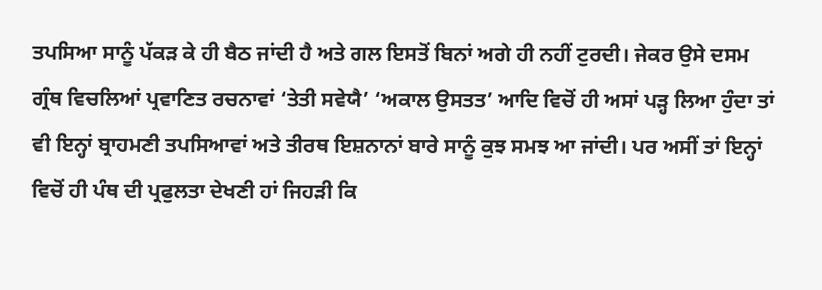ਤਪਸਿਆ ਸਾਨੂੰ ਪੱਕੜ ਕੇ ਹੀ ਬੈਠ ਜਾਂਦੀ ਹੈ ਅਤੇ ਗਲ ਇਸਤੋਂ ਬਿਨਾਂ ਅਗੇ ਹੀ ਨਹੀਂ ਟੁਰਦੀ। ਜੇਕਰ ਉਸੇ ਦਸਮ ਗ੍ਰੰਥ ਵਿਚਲਿਆਂ ਪ੍ਰਵਾਣਿਤ ਰਚਨਾਵਾਂ ‘ਤੇਤੀ ਸਵੇਯੈ’ ‘ਅਕਾਲ ਉਸਤਤ’ ਆਦਿ ਵਿਚੋਂ ਹੀ ਅਸਾਂ ਪੜ੍ਹ ਲਿਆ ਹੁੰਦਾ ਤਾਂ ਵੀ ਇਨ੍ਹਾਂ ਬ੍ਰਾਹਮਣੀ ਤਪਸਿਆਵਾਂ ਅਤੇ ਤੀਰਥ ਇਸ਼ਨਾਨਾਂ ਬਾਰੇ ਸਾਨੂੰ ਕੁਝ ਸਮਝ ਆ ਜਾਂਦੀ। ਪਰ ਅਸੀਂ ਤਾਂ ਇਨ੍ਹਾਂ ਵਿਚੋਂ ਹੀ ਪੰਥ ਦੀ ਪ੍ਰਫੁਲਤਾ ਦੇਖਣੀ ਹਾਂ ਜਿਹੜੀ ਕਿ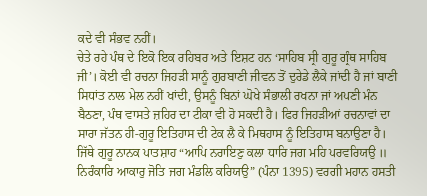ਕਦੇ ਵੀ ਸੰਭਵ ਨਹੀਂ।
ਚੇਤੇ ਰਹੇ ਪੰਥ ਦੇ ਇਕੋ ਇਕ ਰਹਿਬਰ ਅਤੇ ਇਸ਼ਟ ਹਨ ‘ਸਾਹਿਬ ਸ੍ਰੀ ਗੁਰੂ ਗ੍ਰੰਥ ਸਾਹਿਬ ਜੀ’। ਕੋਈ ਵੀ ਰਚਨਾ ਜਿਹੜੀ ਸਾਨੂੰ ਗੁਰਬਾਣੀ ਜੀਵਨ ਤੋਂ ਦੁਰੇਡੇ ਲੈਕੇ ਜਾਂਦੀ ਹੈ ਜਾਂ ਬਾਣੀ ਸਿਧਾਂਤ ਨਾਲ ਮੇਲ ਨਹੀਂ ਖਾਂਦੀ, ਉਸਨੂੰ ਬਿਨਾਂ ਘੋਖੇ ਸੰਭਾਲੀ ਰਖਨਾ ਜਾਂ ਅਪਣੀ ਮੰਨ ਬੈਠਣਾ, ਪੰਥ ਵਾਸਤੇ ਜ਼ਹਿਰ ਦਾ ਟੀਕਾ ਵੀ ਹੋ ਸਕਦੀ ਹੈ। ਫਿਰ ਜਿਹੜੀਆਂ ਰਚਨਾਵਾਂ ਦਾ ਸਾਰਾ ਜੱਤਨ ਹੀ-ਗੁਰੂ ਇਤਿਹਾਸ ਦੀ ਟੇਕ ਲੈ ਕੇ ਮਿਥਹਾਸ ਨੂੰ ਇਤਿਹਾਸ ਬਨਾਉਣਾ ਹੈ। ਜਿੱਥੇ ਗੁਰੂ ਨਾਨਕ ਪਾਤਸ਼ਾਹ “ਆਪਿ ਨਰਾਇਣੁ ਕਲਾ ਧਾਰਿ ਜਗ ਮਹਿ ਪਰਵਰਿਯਉ ॥ ਨਿਰੰਕਾਰਿ ਆਕਾਰੁ ਜੋਤਿ ਜਗ ਮੰਡਲਿ ਕਰਿਯਉ” (ਪੰਨਾ 1395) ਵਰਗੀ ਮਹਾਨ ਹਸਤੀ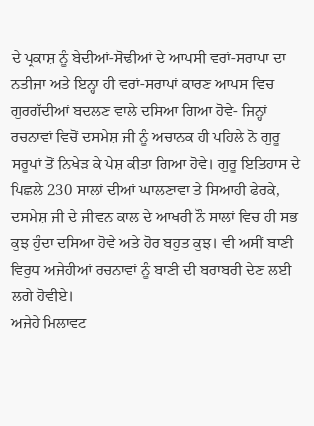ਦੇ ਪ੍ਰਕਾਸ਼ ਨੂੰ ਬੇਦੀਆਂ-ਸੋਢੀਆਂ ਦੇ ਆਪਸੀ ਵਰਾਂ-ਸਰਾਪਾ ਦਾ ਨਤੀਜਾ ਅਤੇ ਇਨ੍ਹਾ ਹੀ ਵਰਾਂ-ਸਰਾਪਾਂ ਕਾਰਣ ਆਪਸ ਵਿਚ ਗੁਰਗੱਦੀਆਂ ਬਦਲਣ ਵਾਲੇ ਦਸਿਆ ਗਿਆ ਹੋਵੇ- ਜਿਨ੍ਹਾਂ ਰਚਨਾਵਾਂ ਵਿਚੋਂ ਦਸਮੇਸ਼ ਜੀ ਨੂੰ ਅਚਾਨਕ ਹੀ ਪਹਿਲੇ ਨੋ ਗੁਰੂ ਸਰੂਪਾਂ ਤੋਂ ਨਿਖੇੜ ਕੇ ਪੇਸ਼ ਕੀਤਾ ਗਿਆ ਹੋਵੇ। ਗੁਰੂ ਇਤਿਹਾਸ ਦੇ ਪਿਛਲੇ 230 ਸਾਲਾਂ ਦੀਆਂ ਘਾਲਣਾਵਾ ਤੇ ਸਿਆਹੀ ਫੇਰਕੇ, ਦਸਮੇਸ਼ ਜੀ ਦੇ ਜੀਵਨ ਕਾਲ ਦੇ ਆਖਰੀ ਨੌ ਸਾਲਾਂ ਵਿਚ ਹੀ ਸਭ ਕੁਝ ਹੁੰਦਾ ਦਸਿਆ ਹੋਵੇ ਅਤੇ ਹੋਰ ਬਹੁਤ ਕੁਝ। ਵੀ ਅਸੀਂ ਬਾਣੀ ਵਿਰੁਧ ਅਜੇਹੀਆਂ ਰਚਨਾਵਾਂ ਨੂੰ ਬਾਣੀ ਦੀ ਬਰਾਬਰੀ ਦੇਣ ਲਈ ਲਗੇ ਹੋਵੀਏ।
ਅਜੇਹੇ ਮਿਲਾਵਟ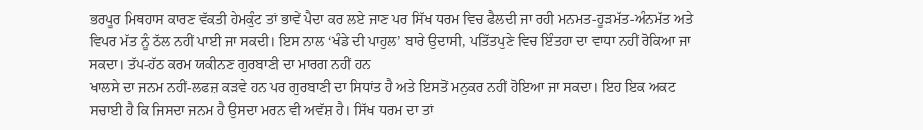ਭਰਪੂਰ ਮਿਥਹਾਸ ਕਾਰਣ ਵੱਕਤੀ ਹੇਮਕੁੰਟ ਤਾਂ ਭਾਵੇਂ ਪੈਦਾ ਕਰ ਲਏ ਜਾਣ ਪਰ ਸਿੱਖ ਧਰਮ ਵਿਚ ਫੈਲਦੀ ਜਾ ਰਹੀ ਮਨਮਤ-ਹੂੜਮੱਤ-ਅੰਨਮੱਤ ਅਤੇ ਵਿਪਰ ਮੱਤ ਨੂੰ ਠੱਲ ਨਹੀਂ ਪਾਈ ਜਾ ਸਕਦੀ। ਇਸ ਨਾਲ ‘ਖੰਡੇ ਦੀ ਪਾਹੁਲ’ ਬਾਰੇ ਉਦਾਸੀ, ਪਤਿੱਤਪੁਣੇ ਵਿਚ ਇੰਤਹਾ ਦਾ ਵਾਧਾ ਨਹੀਂ ਰੋਕਿਆ ਜਾ ਸਕਦਾ। ਤੱਪ-ਹੱਠ ਕਰਮ ਯਕੀਨਣ ਗੁਰਬਾਣੀ ਦਾ ਮਾਰਗ ਨਹੀਂ ਹਨ
ਖਾਲਸੇ ਦਾ ਜਨਮ ਨਹੀਂ-ਲਫਜ਼ ਕੜਵੇ ਹਨ ਪਰ ਗੁਰਬਾਣੀ ਦਾ ਸਿਧਾਂਤ ਹੈ ਅਤੇ ਇਸਤੋਂ ਮਨੁਕਰ ਨਹੀਂ ਹੋਇਆ ਜਾ ਸਕਦਾ। ਇਹ ਇਕ ਅਕਟ ਸਚਾਈ ਹੈ ਕਿ ਜਿਸਦਾ ਜਨਮ ਹੈ ਉਸਦਾ ਮਰਨ ਵੀ ਅਵੱਸ਼ ਹੈ। ਸਿੱਖ ਧਰਮ ਦਾ ਤਾਂ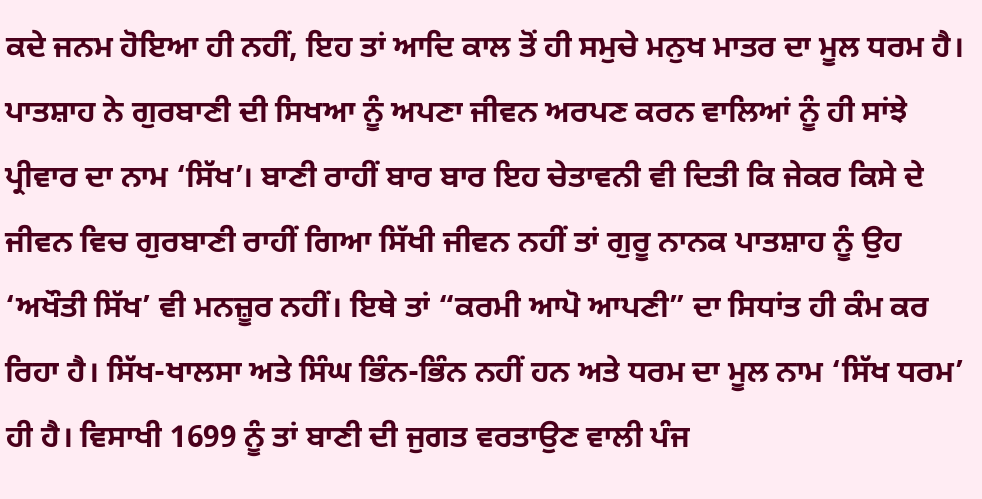ਕਦੇ ਜਨਮ ਹੋਇਆ ਹੀ ਨਹੀਂ, ਇਹ ਤਾਂ ਆਦਿ ਕਾਲ ਤੋਂ ਹੀ ਸਮੁਚੇ ਮਨੁਖ ਮਾਤਰ ਦਾ ਮੂਲ ਧਰਮ ਹੈ। ਪਾਤਸ਼ਾਹ ਨੇ ਗੁਰਬਾਣੀ ਦੀ ਸਿਖਆ ਨੂੰ ਅਪਣਾ ਜੀਵਨ ਅਰਪਣ ਕਰਨ ਵਾਲਿਆਂ ਨੂੰ ਹੀ ਸਾਂਝੇ ਪ੍ਰੀਵਾਰ ਦਾ ਨਾਮ ‘ਸਿੱਖ’। ਬਾਣੀ ਰਾਹੀਂ ਬਾਰ ਬਾਰ ਇਹ ਚੇਤਾਵਨੀ ਵੀ ਦਿਤੀ ਕਿ ਜੇਕਰ ਕਿਸੇ ਦੇ ਜੀਵਨ ਵਿਚ ਗੁਰਬਾਣੀ ਰਾਹੀਂ ਗਿਆ ਸਿੱਖੀ ਜੀਵਨ ਨਹੀਂ ਤਾਂ ਗੁਰੂ ਨਾਨਕ ਪਾਤਸ਼ਾਹ ਨੂੰ ਉਹ ‘ਅਖੌਤੀ ਸਿੱਖ’ ਵੀ ਮਨਜ਼ੂਰ ਨਹੀਂ। ਇਥੇ ਤਾਂ “ਕਰਮੀ ਆਪੋ ਆਪਣੀ” ਦਾ ਸਿਧਾਂਤ ਹੀ ਕੰਮ ਕਰ ਰਿਹਾ ਹੈ। ਸਿੱਖ-ਖਾਲਸਾ ਅਤੇ ਸਿੰਘ ਭਿੰਨ-ਭਿੰਨ ਨਹੀਂ ਹਨ ਅਤੇ ਧਰਮ ਦਾ ਮੂਲ ਨਾਮ ‘ਸਿੱਖ ਧਰਮ’ ਹੀ ਹੈ। ਵਿਸਾਖੀ 1699 ਨੂੰ ਤਾਂ ਬਾਣੀ ਦੀ ਜੁਗਤ ਵਰਤਾਉਣ ਵਾਲੀ ਪੰਜ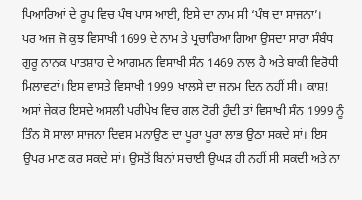ਪਿਆਰਿਆਂ ਦੇ ਰੂਪ ਵਿਚ ਪੰਥ ਪਾਸ ਆਈ, ਇਸੇ ਦਾ ਨਾਮ ਸੀ ‘ਪੰਥ ਦਾ ਸਾਜਨਾ’।
ਪਰ ਅਜ ਜੋ ਕੁਝ ਵਿਸਾਖੀ 1699 ਦੇ ਨਾਮ ਤੇ ਪ੍ਰਚਾਰਿਆ ਗਿਆ ਉਸਦਾ ਸਾਰਾ ਸੰਬੰਧ ਗੁਰੂ ਨਾਨਕ ਪਾਤਸ਼ਾਹ ਦੇ ਆਗਮਨ ਵਿਸਾਖੀ ਸੰਨ 1469 ਨਾਲ ਹੈ ਅਤੇ ਬਾਕੀ ਵਿਰੋਧੀ ਮਿਲਾਵਟਾਂ। ਇਸ ਵਾਸਤੇ ਵਿਸਾਖੀ 1999 ਖਾਲਸੇ ਦਾ ਜਨਮ ਦਿਨ ਨਹੀਂ ਸੀ। ਕਾਸ਼! ਅਸਾਂ ਜੇਕਰ ਇਸਦੇ ਅਸਲੀ ਪਰੀਪੇਖ ਵਿਚ ਗਲ ਟੋਰੀ ਹੁੰਦੀ ਤਾਂ ਵਿਸਾਖੀ ਸੰਨ 1999 ਨੂੰ ਤਿੰਨ ਸੋ ਸਾਲਾ ਸਾਜਨਾ ਦਿਵਸ ਮਨਾਉਣ ਦਾ ਪੂਰਾ ਪੂਰਾ ਲਾਭ ਉਠਾ ਸਕਦੇ ਸਾਂ। ਇਸ ਉਪਰ ਮਾਣ ਕਰ ਸਕਦੇ ਸਾਂ। ਉਸਤੋਂ ਬਿਨਾਂ ਸਚਾਈ ਉਘੜ ਹੀ ਨਹੀਂ ਸੀ ਸਕਦੀ ਅਤੇ ਨਾ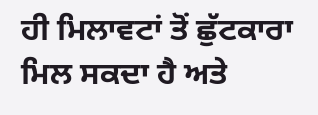ਹੀ ਮਿਲਾਵਟਾਂ ਤੋਂ ਛੁੱਟਕਾਰਾ ਮਿਲ ਸਕਦਾ ਹੈ ਅਤੇ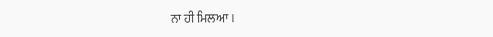ਨਾ ਹੀ ਮਿਲਆ।